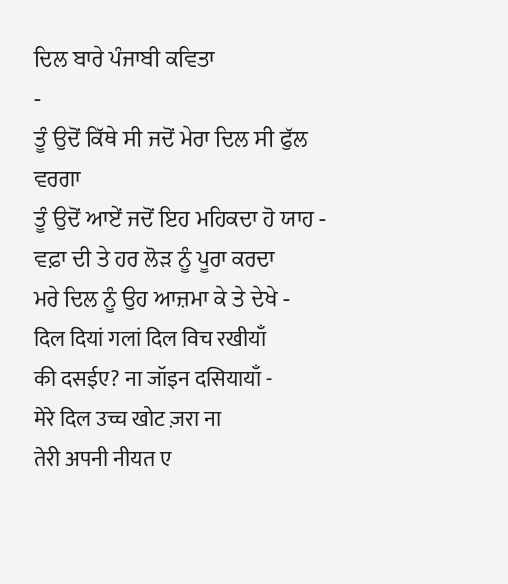ਦਿਲ ਬਾਰੇ ਪੰਜਾਬੀ ਕਵਿਤਾ
-
ਤੂੰ ਉਦੋਂ ਕਿੱਥੇ ਸੀ ਜਦੋਂ ਮੇਰਾ ਦਿਲ ਸੀ ਫੁੱਲ ਵਰਗਾ
ਤੂੰ ਉਦੋਂ ਆਏਂ ਜਦੋਂ ਇਹ ਮਹਿਕਦਾ ਹੋ ਯਾਹ -
ਵਫ਼ਾ ਦੀ ਤੇ ਹਰ ਲੋੜ ਨੂੰ ਪੂਰਾ ਕਰਦਾ
ਮਰੇ ਦਿਲ ਨੂੰ ਉਹ ਆਜ਼ਮਾ ਕੇ ਤੇ ਦੇਖੇ -
दिल दियां गलां दिल विच रखीयाँ
की दसईए? ना जॉइन दसियायाँ -
मेरे दिल उच्च खोट ज़रा ना
तेरी अपनी नीयत ए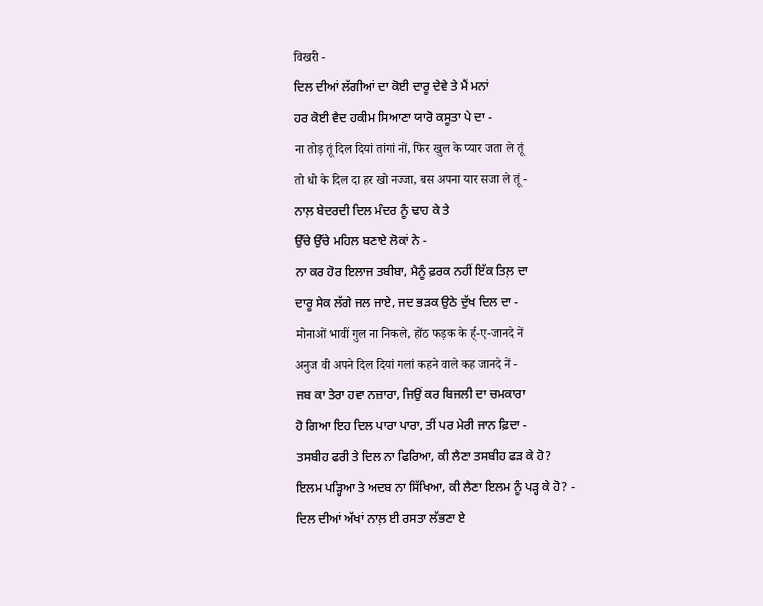विखरी -
ਦਿਲ ਦੀਆਂ ਲੱਗੀਆਂ ਦਾ ਕੋਈ ਦਾਰੂ ਦੇਵੇ ਤੇ ਮੈਂ ਮਨਾਂ
ਹਰ ਕੋਈ ਵੈਦ ਹਕੀਮ ਸਿਆਣਾ ਯਾਰੋ ਕਸੂਤਾ ਪੇ ਦਾ -
ना तोड़ तूं दिल दियां तांगां नों, फिर खुल के प्यार जता ले तूं
तो धो के दिल दा हर खो नज्जा, बस अपना यार सजा ले तूं -
ਨਾਲ਼ ਬੇਦਰਦੀ ਦਿਲ ਮੰਦਰ ਨੂੰ ਢਾਹ ਕੇ ਤੇ
ਉੱਚੇ ਉੱਚੇ ਮਹਿਲ ਬਣਾਏ ਲੋਕਾਂ ਨੇ -
ਨਾ ਕਰ ਹੋਰ ਇਲਾਜ ਤਬੀਬਾ, ਮੈਨੂੰ ਫ਼ਰਕ ਨਹੀਂ ਇੱਕ ਤਿਲ਼ ਦਾ
ਦਾਰੂ ਸੇਕ ਲੱਗੇ ਜਲ ਜਾਏ, ਜਦ ਭੜਕ ਉਠੇ ਦੁੱਖ ਦਿਲ ਦਾ -
मोनाओं भावीं गुल ना निकले, होंठ फड़क के र्ह्-ए-जानदे नें
अनुज वी अपने दिल दियां गलां कहने वाले कह जानदे नें -
ਜਬ ਕਾ ਤੇਰਾ ਹਵਾ ਨਜ਼ਾਰਾ, ਜਿਉਂ ਕਰ ਬਿਜਲੀ ਦਾ ਚਮਕਾਰਾ
ਹੋ ਗਿਆ ਇਹ ਦਿਲ ਪਾਰਾ ਪਾਰਾ, ਤੀਂ ਪਰ ਮੇਰੀ ਜਾਨ ਫ਼ਿਦਾ -
ਤਸਬੀਹ ਫਰੀ ਤੇ ਦਿਲ ਨਾ ਫਿਰਿਆ, ਕੀ ਲੈਣਾ ਤਸਬੀਹ ਫੜ ਕੇ ਹੋ?
ਇਲਮ ਪੜ੍ਹਿਆ ਤੇ ਅਦਬ ਨਾ ਸਿੱਖਿਆ, ਕੀ ਲੈਣਾ ਇਲਮ ਨੂੰ ਪੜ੍ਹ ਕੇ ਹੋ? -
ਦਿਲ ਦੀਆਂ ਅੱਖਾਂ ਨਾਲ਼ ਈ ਰਸਤਾ ਲੱਭਣਾ ਏ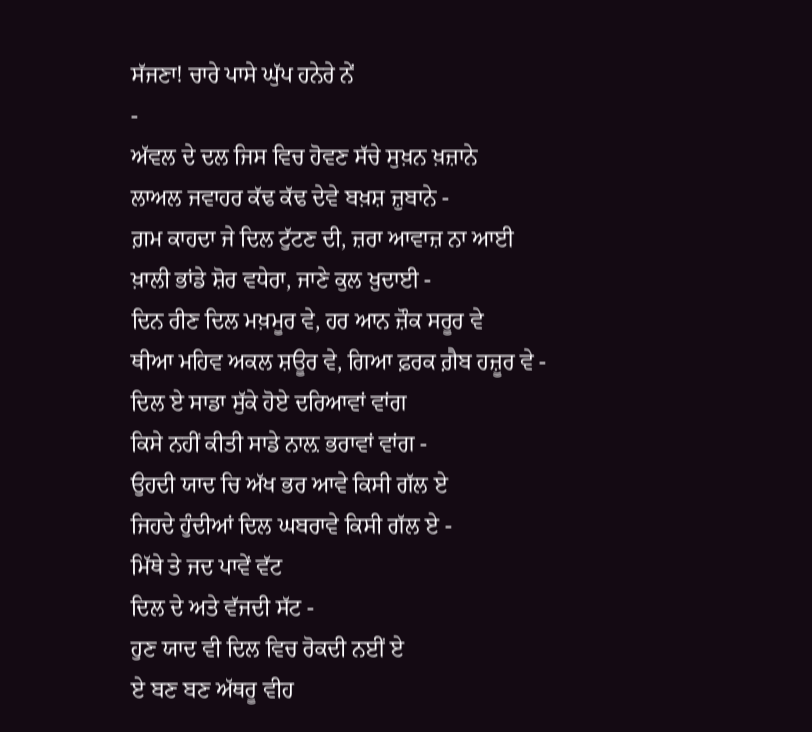ਸੱਜਣਾ! ਚਾਰੇ ਪਾਸੇ ਘੁੱਪ ਹਨੇਰੇ ਨੇਂ
-
ਅੱਵਲ ਦੇ ਦਲ ਜਿਸ ਵਿਚ ਹੋਵਣ ਸੱਚੇ ਸੁਖ਼ਨ ਖ਼ਜ਼ਾਨੇ
ਲਾਅਲ ਜਵਾਹਰ ਕੱਢ ਕੱਢ ਦੇਵੇ ਬਖ਼ਸ਼ ਜ਼ੁਬਾਨੇ -
ਗ਼ਮ ਕਾਹਦਾ ਜੇ ਦਿਲ ਟੁੱਟਣ ਦੀ, ਜ਼ਰਾ ਆਵਾਜ਼ ਨਾ ਆਈ
ਖ਼ਾਲੀ ਭਾਂਡੇ ਸ਼ੋਰ ਵਧੇਰਾ, ਜਾਣੇ ਕੁਲ ਖ਼ੁਦਾਈ -
ਦਿਨ ਰੀਣ ਦਿਲ ਮਖ਼ਮੂਰ ਵੇ, ਹਰ ਆਨ ਜ਼ੌਕ ਸਰੂਰ ਵੇ
ਥੀਆ ਮਹਿਵ ਅਕਲ ਸ਼ਊਰ ਵੇ, ਗਿਆ ਫ਼ਰਕ ਗ਼ੈਬ ਹਜ਼ੂਰ ਵੇ -
ਦਿਲ ਏ ਸਾਡਾ ਸੁੱਕੇ ਹੋਏ ਦਰਿਆਵਾਂ ਵਾਂਗ
ਕਿਸੇ ਨਹੀਂ ਕੀਤੀ ਸਾਡੇ ਨਾਲ਼ ਭਰਾਵਾਂ ਵਾਂਗ -
ਉਹਦੀ ਯਾਦ ਚਿ ਅੱਖ ਭਰ ਆਵੇ ਕਿਸੀ ਗੱਲ ਏ
ਜਿਹਦੇ ਹੁੰਦੀਆਂ ਦਿਲ ਘਬਰਾਵੇ ਕਿਸੀ ਗੱਲ ਏ -
ਮਿੱਥੇ ਤੇ ਜਦ ਪਾਵੇਂ ਵੱਟ
ਦਿਲ ਦੇ ਅਤੇ ਵੱਜਦੀ ਸੱਟ -
ਹੁਣ ਯਾਦ ਵੀ ਦਿਲ ਵਿਚ ਰੋਕਦੀ ਨਈਂ ਏ
ਏ ਬਣ ਬਣ ਅੱਥਰੂ ਵੀਹ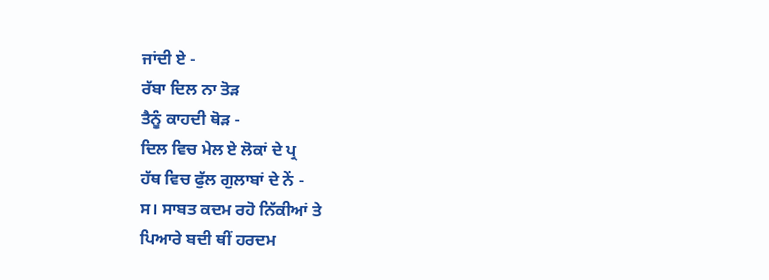ਜਾਂਦੀ ਏ -
ਰੱਬਾ ਦਿਲ ਨਾ ਤੋੜ
ਤੈਨੂੰ ਕਾਹਦੀ ਥੋੜ -
ਦਿਲ ਵਿਚ ਮੇਲ ਏ ਲੋਕਾਂ ਦੇ ਪ੍ਰ
ਹੱਥ ਵਿਚ ਫੁੱਲ ਗੁਲਾਬਾਂ ਦੇ ਨੇਂ -
ਸ। ਸਾਬਤ ਕਦਮ ਰਹੋ ਨਿੱਕੀਆਂ ਤੇ
ਪਿਆਰੇ ਬਦੀ ਥੀਂ ਹਰਦਮ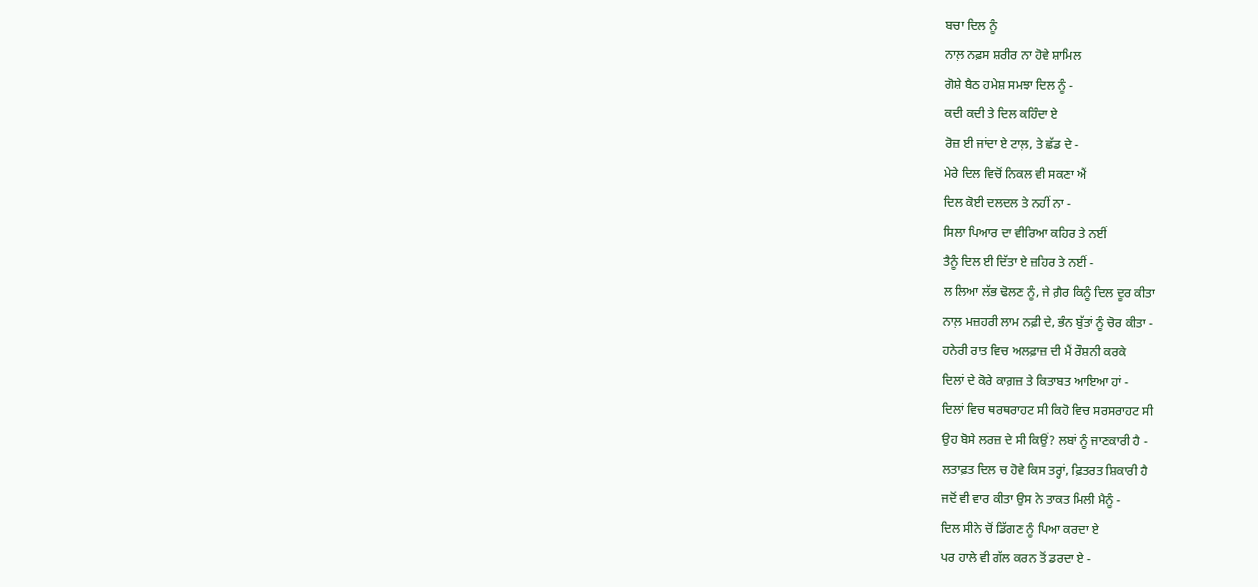ਬਚਾ ਦਿਲ ਨੂੰ
ਨਾਲ਼ ਨਫ਼ਸ ਸ਼ਰੀਰ ਨਾ ਹੋਵੇ ਸ਼ਾਮਿਲ
ਗੋਸ਼ੇ ਬੈਠ ਹਮੇਸ਼ ਸਮਝਾ ਦਿਲ ਨੂੰ -
ਕਦੀ ਕਦੀ ਤੇ ਦਿਲ ਕਹਿੰਦਾ ਏ
ਰੋਜ਼ ਈ ਜਾਂਦਾ ਏ ਟਾਲ਼, ਤੇ ਛੱਡ ਦੇ -
ਮੇਰੇ ਦਿਲ ਵਿਚੋਂ ਨਿਕਲ ਵੀ ਸਕਣਾ ਐਂ
ਦਿਲ ਕੋਈ ਦਲਦਲ ਤੇ ਨਹੀਂ ਨਾ -
ਸਿਲਾ ਪਿਆਰ ਦਾ ਵੀਰਿਆ ਕਹਿਰ ਤੇ ਨਈਂ
ਤੈਨੂੰ ਦਿਲ ਈ ਦਿੱਤਾ ਏ ਜ਼ਹਿਰ ਤੇ ਨਈਂ -
ਲ ਲਿਆ ਲੱਭ ਢੋਲਣ ਨੂੰ, ਜੇ ਗ਼ੈਰ ਕਿਨੂੰ ਦਿਲ ਦੂਰ ਕੀਤਾ
ਨਾਲ਼ ਮਜ਼ਹਰੀ ਲਾਮ ਨਫ਼ੀ ਦੇ, ਭੰਨ ਬੁੱਤਾਂ ਨੂੰ ਚੋਰ ਕੀਤਾ -
ਹਨੇਰੀ ਰਾਤ ਵਿਚ ਅਲਫ਼ਾਜ਼ ਦੀ ਮੈਂ ਰੌਸ਼ਨੀ ਕਰਕੇ
ਦਿਲਾਂ ਦੇ ਕੋਰੇ ਕਾਗ਼ਜ਼ ਤੇ ਕਿਤਾਬਤ ਆਇਆ ਹਾਂ -
ਦਿਲਾਂ ਵਿਚ ਥਰਥਰਾਹਟ ਸੀ ਕਿਹੋ ਵਿਚ ਸਰਸਰਾਹਟ ਸੀ
ਉਹ ਬੋਸੇ ਲਰਜ਼ ਦੇ ਸੀ ਕਿਉਂ? ਲਬਾਂ ਨੂੰ ਜਾਣਕਾਰੀ ਹੈ -
ਲਤਾਫ਼ਤ ਦਿਲ ਚ ਹੋਵੇ ਕਿਸ ਤਰ੍ਹਾਂ, ਫ਼ਿਤਰਤ ਸ਼ਿਕਾਰੀ ਹੈ
ਜਦੋਂ ਵੀ ਵਾਰ ਕੀਤਾ ਉਸ ਨੇ ਤਾਕਤ ਮਿਲੀ ਮੈਨੂੰ -
ਦਿਲ ਸੀਨੇ ਚੋਂ ਡਿੱਗਣ ਨੂੰ ਪਿਆ ਕਰਦਾ ਏ
ਪਰ ਹਾਲੇ ਵੀ ਗੱਲ ਕਰਨ ਤੋਂ ਡਰਦਾ ਏ -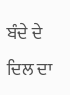ਬੰਦੇ ਦੇ ਦਿਲ ਦਾ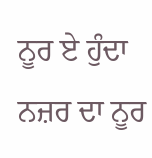ਨੂਰ ਏ ਹੁੰਦਾ ਨਜ਼ਰ ਦਾ ਨੂਰ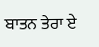ਬਾਤਨ ਤੇਰਾ ਏ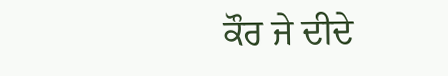ਕੌਰ ਜੇ ਦੀਦੇ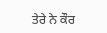ਤੇਰੇ ਨੇ ਕੌਰ